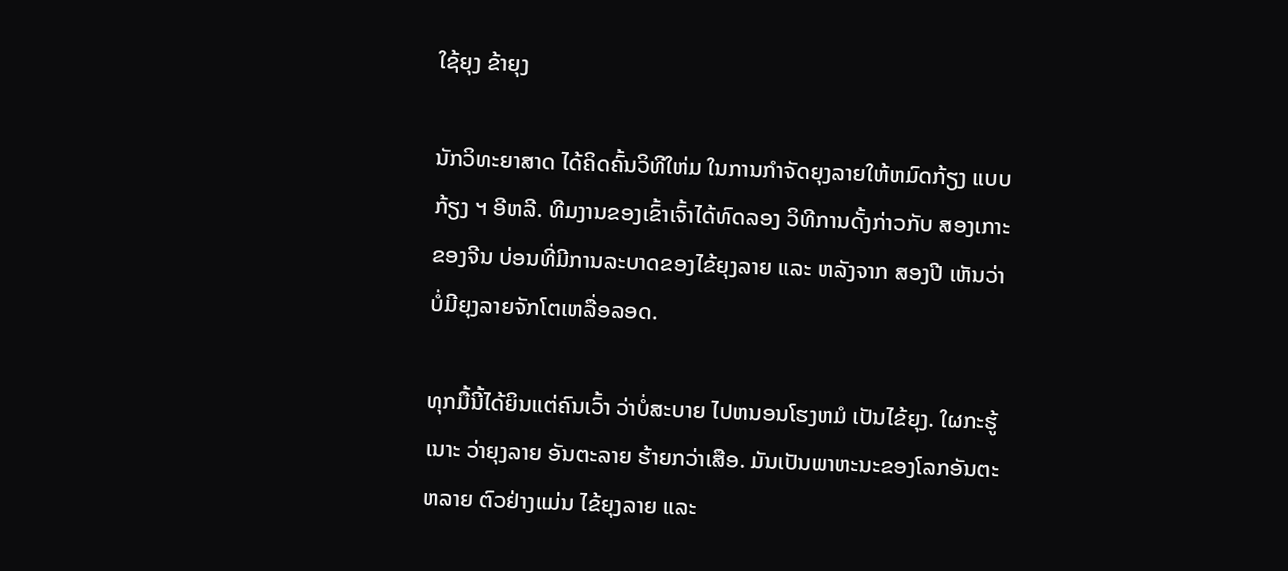ໃຊ້ຍຸງ ຂ້າຍຸງ

ນັກວິທະຍາສາດ ໄດ້ຄິດຄົ້ນວິທີໃຫ່ມ ໃນການກຳຈັດຍຸງລາຍໃຫ້ຫມົດກ້ຽງ ແບບ ກ້ຽງ ຯ ອີຫລີ. ທີມງານຂອງເຂົ້າເຈົ້າໄດ້ທົດລອງ ວິທີການດັ້ງກ່າວກັບ ສອງເກາະຂອງຈີນ ບ່ອນທີ່ມີການລະບາດຂອງໄຂ້ຍຸງລາຍ ແລະ ຫລັງຈາກ ສອງປີ ເຫັນວ່າບໍ່ມີຍຸງລາຍຈັກໂຕເຫລື່ອລອດ.

ທຸກມື້ນີ້ໄດ້ຍິນແຕ່ຄົນເວົ້າ ວ່າບໍ່ສະບາຍ ໄປຫນອນໂຮງຫມໍ ເປັນໄຂ້ຍຸງ. ໃຜກະຮູ້ເນາະ ວ່າຍຸງລາຍ ອັນຕະລາຍ ຮ້າຍກວ່າເສືອ. ມັນເປັນພາຫະນະຂອງໂລກອັນຕະຫລາຍ ຕົວຢ່າງແມ່ນ ໄຂ້ຍຸງລາຍ ແລະ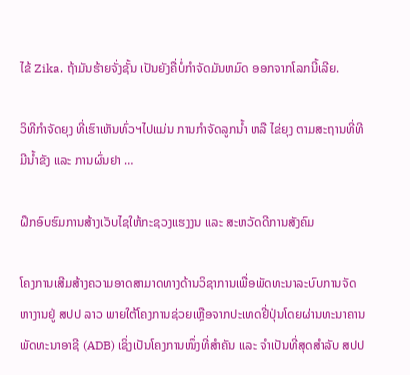ໄຂ້ Zika. ຖ້າມັນຮ້າຍຈັ່ງຊັ້ນ ເປັນຍັງຄື່ບໍ່ກຳຈັດມັນຫມົດ ອອກຈາກໂລກນີ້ເລີຍ.

ວິທີກຳຈັດຍຸງ ທີ່ເຮົາເຫັນທົ່ວຯໄປແມ່ນ ການກຳຈັດລູກນ້ຳ ຫລື ໄຂ່ຍຸງ ຕາມສະຖານທີ່ທີມີນ້ຳຂັງ ແລະ ການຜົ່ນຢາ …

ຝຶກອົບຮົມການສ້າງເວັບໄຊໃຫ້ກະຊວງແຮງງນ ແລະ ສະຫວັດດີການສັງຄົມ

ໂຄງການເສີມສ້າງຄວາມອາດສາມາດທາງດ້ານວິຊາການເພື່ອພັດທະນາລະບົບການຈັດຫາງານຢູ່ ສປປ ລາວ ພາຍໃຕ້ໂຄງການຊ່ວຍເຫຼືອຈາກປະເທດຢີ່ປຸ່ນໂດຍຜ່ານທະນາຄານ ພັດທະນາອາຊີ (ADB) ເຊິ່ງເປັນໂຄງການໜຶ່ງທີ່ສຳຄັນ ແລະ ຈຳເປັນທີ່ສຸດສຳລັບ ສປປ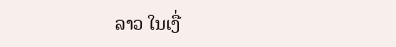ລາວ ໃນເງື່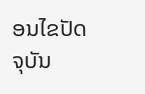ອນໄຂປັດຈຸບັນ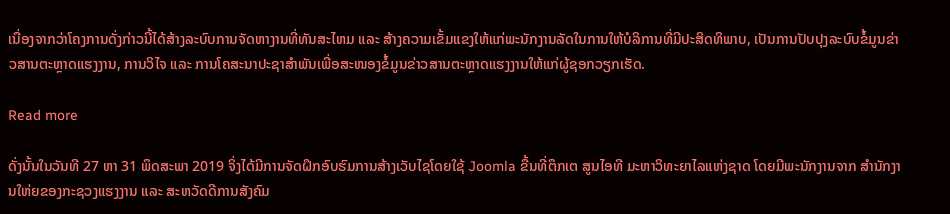ເນື່ອງຈາກວ່າໂຄງການດັ່ງກ່າວນີ້ໄດ້ສ້າງລະບົບການຈັດຫາງານທີ່ທັນສະໄຫມ ແລະ ສ້າງຄວາມເຂັ້ມແຂງໃຫ້ແກ່ພະນັກງານລັດໃນການໃຫ້ບໍລິການທີ່ມີປະສິດທິພາບ, ເປັນການປັບປຸງລະບົບຂໍ້ມູນຂ່າວສານຕະຫຼາດແຮງງານ, ການວິໄຈ ແລະ ການໂຄສະນາປະຊາສຳພັນເພື່ອສະໜອງຂໍ້ມູນຂ່າວສານຕະຫຼາດແຮງງານໃຫ້ແກ່ຜູ້ຊອກວຽກເຮັດ.

Read more

ດັ່ງນັ້ນໃນວັນທີ 27 ຫາ 31 ພຶດສະພາ 2019 ຈິ່ງໄດ້ມີການຈັດຝຶກອົບຮົມການສ້າງເວັບໄຊໂດຍໃຊ້ Joomla ຂື້ນທີ່ຕຶກເຕ ສູນໄອທີ ມະຫາວິທະຍາໄລແຫ່ງຊາດ ໂດຍມີພະນັກງານຈາກ ສຳນັກງານໃຫ່ຍຂອງກະຊວງແຮງງານ ແລະ ສະຫວັດດີການສັງຄົມ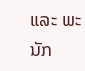ແລະ ພະນັກ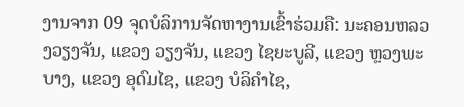ງານຈາກ 09 ຈຸດບໍລິການຈັດຫາງານເຂົ້າຮ່ວມຄື: ນະຄອນຫລວງວຽງຈັນ, ແຂວງ ວຽງຈັນ, ແຂວງ ໄຊຍະບູລີ, ແຂວງ ຫຼວງພະບາງ, ແຂວງ ອຸດົມໄຊ, ແຂວງ ບໍລິຄຳໄຊ,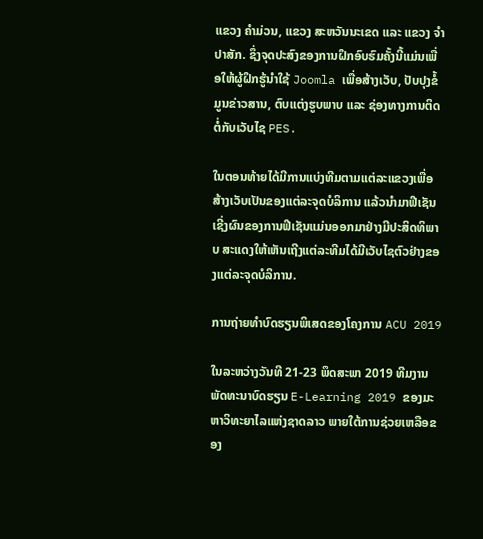ແຂວງ ຄຳມ່ວນ, ແຂວງ ສະຫວັນນະເຂດ ແລະ ແຂວງ ຈຳປາສັກ. ຊຶ່ງຈຸດປະສົງຂອງການຝຶກອົບຮົມຄັ້ງນີ້ແມ່ນເພື່ອໃຫ້ຜູ້ຝຶກຮູ້ນຳໃຊ້ Joomla ເພື່ອສ້າງເວັບ, ປັບປຸງຂໍ້ມູນຂ່າວສານ, ຕົບແຕ່ງຮູບພາບ ແລະ ຊ່ອງທາງການຕິດຕໍ່ກັບເວັບໄຊ PES.

ໃນຕອນທ້າຍໄດ້ມີການແບ່ງທີມຕາມແຕ່ລະແຂວງເພື່ອສ້າງເວັບເປັນຂອງແຕ່ລະຈຸດບໍລິການ ແລ້ວນຳມາຟີເຊັນ ເຊີ່ງຜົນຂອງການຟີເຊັນແມ່ນອອກມາຢ່າງມີປະສິດທິພາບ ສະແດງໃຫ້ເຫັນເຖີງແຕ່ລະທີມໄດ້ມີເວັບໄຊຕົວຢ່າງຂອງແຕ່ລະຈຸດບໍລິການ.

ການຖ່າຍທຳບົດຮຽນພິເສດຂອງໂຄງການ ACU 2019

ໃນລະຫວ່າງວັນທີ 21-23 ພຶດສະພາ 2019 ທີມງານພັດທະນາບົດຮຽນ E-Learning 2019 ຂອງມະຫາວິທະຍາໄລແຫ່ງຊາດລາວ ພາຍໃຕ້ການຊ່ວຍເຫລືອຂອງ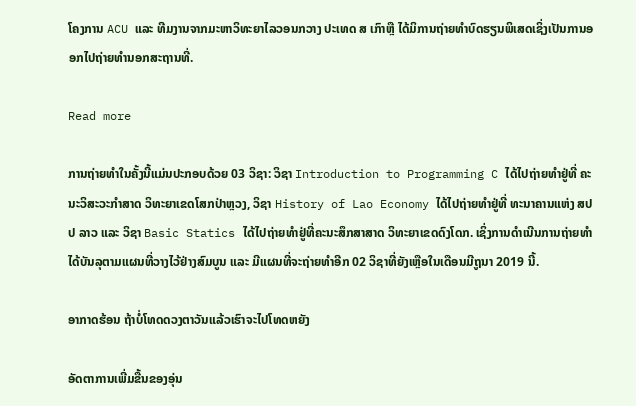ໂຄງການ ACU ແລະ ທີມງານຈາກມະຫາວິທະຍາໄລວອນກວາງ ປະເທດ ສ ເກົາຫຼື ໄດ້ມິການຖ່າຍທຳບົດຮຽນພິເສດເຊິ່ງເປັນການອອກໄປຖ່າຍທຳນອກສະຖານທີ່.

Read more

ການຖ່າຍທຳໃນຄັ້ງນີ້ແມ່ນປະກອບດ້ວຍ 03 ວິຊາ: ວິຊາ Introduction to Programming C ໄດ້ໄປຖ່າຍທຳຢູ່ທີ່ ຄະນະວິສະວະກຳສາດ ວິທະຍາເຂດໂສກປ່າຫຼວງ, ວິຊາ History of Lao Economy ໄດ້ໄປຖ່າຍທຳຢູ່ທີ່ ທະນາຄານແຫ່ງ ສປປ ລາວ ແລະ ວິຊາ Basic Statics ໄດ້ໄປຖ່າຍທຳຢູ່ທີ່ຄະນະສຶກສາສາດ ວິທະຍາເຂດດົງໂດກ. ເຊິ່ງການດຳເນີນການຖ່າຍທຳໄດ້ບັນລຸຕາມແຜນທີ່ວາງໄວ້ຢ່າງສົມບູນ ແລະ ມີແຜນທີ່ຈະຖ່າຍທຳອີກ 02 ວິຊາທີ່ຍັງເຫຼືອໃນເດືອນມີຖູນາ 2019 ນີ້.

ອາກາດຮ້ອນ ຖ້າບໍ່ໂທດດວງຕາວັນແລ້ວເຮົາຈະໄປໂທດຫຍັງ

ອັດຕາການເພີ່ມຂື້ນຂອງອຸ່ນ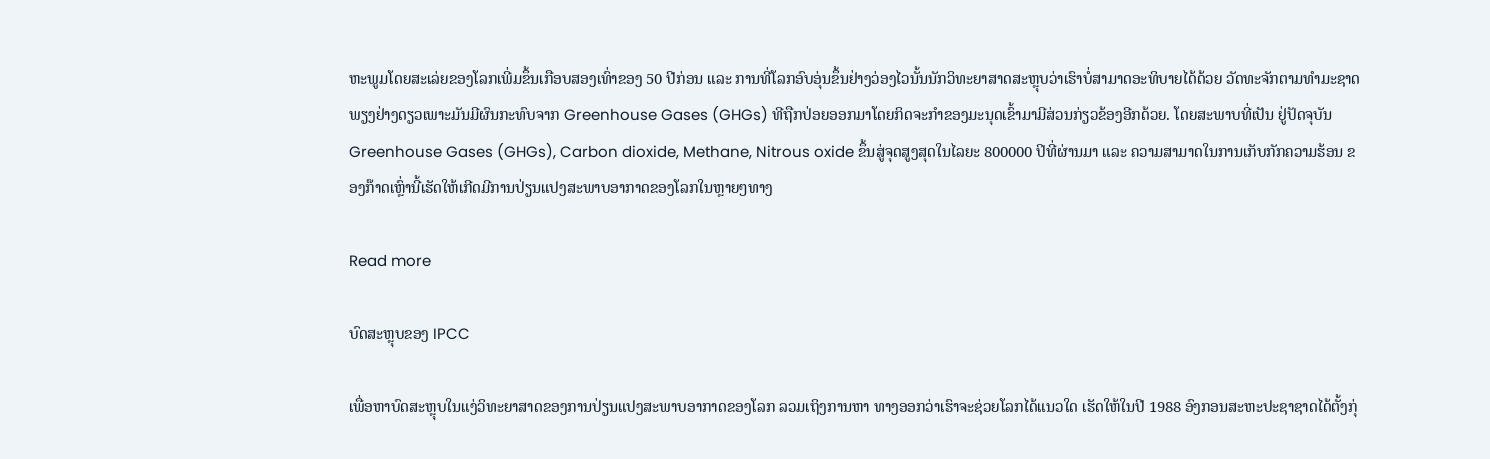ຫະພູມໂດຍສະເລ່ຍຂອງໂລກເພີ່ມຂຶ້ນເກືອບສອງເທົ່າຂອງ 50 ປີກ່ອນ ແລະ ການທີ່ໂລກອົບອຸ່ນຂຶ້ນຢ່າງວ່ອງໄວນັ້ນນັກວິທະຍາສາດສະຫຼຸບວ່າເຮົາບໍ່ສາມາດອະທິບາຍໄດ້ດ້ວຍ ວັດທະຈັກຕາມທຳມະຊາດພຽງຢ່າງດຽວເພາະມັນມີຜົນກະທົບຈາກ Greenhouse Gases (GHGs) ທີຖືກປ່ອຍອອກມາໂດຍກິດຈະກຳຂອງມະນຸດເຂົ້າມາມີສ່ວນກ່ຽວຂ້ອງອີກດ້ວຍ. ໂດຍສະພາບທີ່ເປັນ ຢູ່ປັດຈຸບັນ Greenhouse Gases (GHGs), Carbon dioxide, Methane, Nitrous oxide ຂຶ້ນສູ່ຈຸດສູງສຸດໃນໄລຍະ 800000 ປິທີ່ຜ່ານມາ ແລະ ຄວາມສາມາດໃນການເກັບກັກຄວາມຮ້ອນ ຂອງກ໊າດເຫຼົ່ານີ້ເຮັດໃຫ້ເກີດມີການປ່ຽນແປງສະພາບອາກາດຂອງໂລກໃນຫຼາຍໆທາງ

Read more

ບົດສະຫຼຸບຂອງ IPCC

ເພື່ອຫາບົດສະຫຼຸບໃນແງ່ວິທະຍາສາດຂອງການປ່ຽນແປງສະພາບອາກາດຂອງໂລກ ລວມເຖິງການຫາ ທາງອອກວ່າເຮົາຈະຊ່ວຍໂລກໄດ້ແນວໃດ ເຮັດໃຫ້ໃນປີ 1988 ອົງກອນສະຫະປະຊາຊາດໄດ້ຕັ້ງກຸ່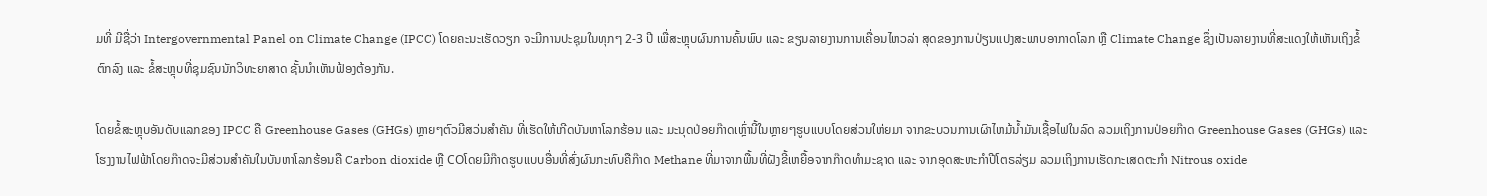ມທີ່ ມີຊື່ວ່າ Intergovernmental Panel on Climate Change (IPCC) ໂດຍຄະນະເຮັດວຽກ ຈະມີການປະຊຸມໃນທຸກໆ 2-3 ປີ ເພື່ສະຫຼຸບຜົນການຄົ້ນພົບ ແລະ ຂຽນລາຍງານການເຄື່ອນໄຫວລ່າ ສຸດຂອງການປ່ຽນແປງສະພາບອາກາດໂລກ ຫຼື Climate Change ຊຶ່ງເປັນລາຍງານທີ່ສະແດງໃຫ້ເຫັນເຖິງຂໍ້ຕົກລົງ ແລະ ຂໍ້ສະຫຼຸບທີ່ຊຸມຊົນນັກວິທະຍາສາດ ຊັ້ນນຳເຫັນຟ້ອງຕ້ອງກັນ.

ໂດຍຂໍ້ສະຫຼຸບອັນດັບແລກຂອງ IPCC ຄື Greenhouse Gases (GHGs) ຫຼາຍໆຕົວມີສວ່ນສຳຄັນ ທີ່ເຮັດໃຫ້ເກີດບັນຫາໂລກຮ້ອນ ແລະ ມະນຸດປ່ອຍກ໊າດເຫຼົ່ານີ້ໃນຫຼາຍໆຮູບແບບໂດຍສ່ວນໃຫ່ຍມາ ຈາກຂະບວນການເຜົາໄຫມ້ນໍ້າມັນເຊື້ອໄຟໃນລົດ ລວມເຖິງການປ່ອຍກ໊າດ Greenhouse Gases (GHGs) ແລະ ໂຮງງານໄຟຟ້າໂດຍກ໊າດຈະມີສ່ວນສຳຄັນໃນບັນຫາໂລກຮ້ອນຄື Carbon dioxide ຫຼື COໂດຍມີກ໊າດຮູບແບບອື່ນທີ່ສົ່ງຜົນກະທົບຄືກ໊າດ Methane ທີ່ມາຈາກພື້ນທີ່ຝັງຂີ້ເຫຍື້ອຈາກກ໊າດທຳມະຊາດ ແລະ ຈາກອຸດສະຫະກຳປີໂຕຣລ່ຽມ ລວມເຖິງການເຮັດກະເສດຕະກຳ Nitrous oxide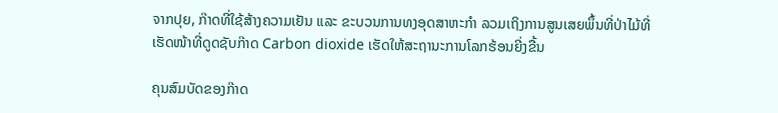ຈາກປຸຍ, ກ໊າດທີ່ໃຊ້ສ້າງຄວາມເຢັນ ແລະ ຂະບວນການທງອຸດສາຫະກໍາ ລວມເຖິງການສູນເສຍພຶ້ນທີ່ປ່າໄມ້ທີ່ເຮັດໜ້າທີ່ດູດຊັບກ໊າດ Carbon dioxide ເຮັດໃຫ້ສະຖານະການໂລກຮ້ອນຍີ່ງຂື້ນ

ຄຸນສົມບັດຂອງກ໊າດ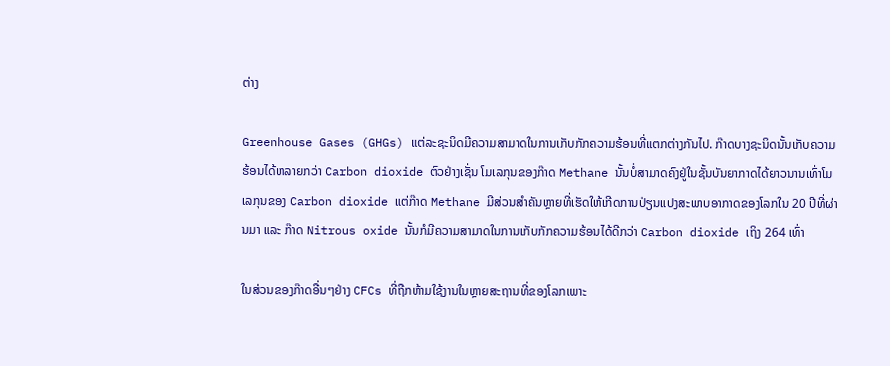ຕ່າງ

Greenhouse Gases (GHGs) ແຕ່ລະຊະນິດມີຄວາມສາມາດໃນການເກັບກັກຄວາມຮ້ອນທີ່ແຕກຕ່າງກັນໄປ. ກ໊າດບາງຊະນິດນັ້ນເກັບຄວາມຮ້ອນໄດ້ຫລາຍກວ່າ Carbon dioxide ຕົວຢ່າງເຊັ່ນ ໂມເລກຸນຂອງກ໊າດ Methane ນັ້ນບໍ່ສາມາດຄົງຢູ່ໃນຊັ້ນບັນຍາກາດໄດ້ຍາວນານເທົ່າໂມເລກຸນຂອງ Carbon dioxide ແຕ່ກ໊າດ Methane ມີສ່ວນສຳຄັນຫຼາຍທີ່ເຮັດໃຫ້ເກີດການປ່ຽນແປງສະພາບອາກາດຂອງໂລກໃນ 20 ປີທີ່ຜ່ານມາ ແລະ ກ໊າດ Nitrous oxide ນັ້ນກໍມີຄວາມສາມາດໃນການເກັບກັກຄວາມຮ້ອນໄດ້ດີກວ່າ Carbon dioxide ເຖິງ 264 ເທົ່າ

ໃນສ່ວນຂອງກ໊າດອື່ນໆຢ່າງ CFCs ທີ່ຖືກຫ້າມໃຊ້ງານໃນຫຼາຍສະຖານທີ່ຂອງໂລກເພາະ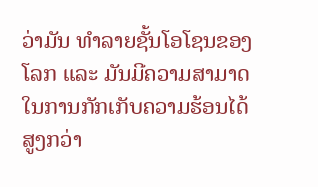ວ່າມັນ ທຳລາຍຊັ້ນໂອໂຊນຂອງໂລກ ແລະ ມັນມີຄວາມສາມາດໃນການກັກເກັບຄວາມຮ້ອນໄດ້ສູງກວ່າ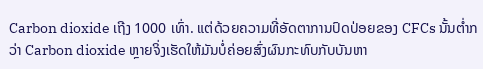Carbon dioxide ເຖີງ 1000 ເທົ່າ. ແຕ່ດ້ວຍຄວາມທີ່ອັດຕາການປົດປ່ອຍຂອງ CFCs ນັ້ນຕໍ່າກວ່າ Carbon dioxide ຫຼາຍຈິ່ງເຮັດໃຫ້ມັນບໍ່ຄ່ອຍສົ່ງຜົນກະທົບກັບບັນຫາ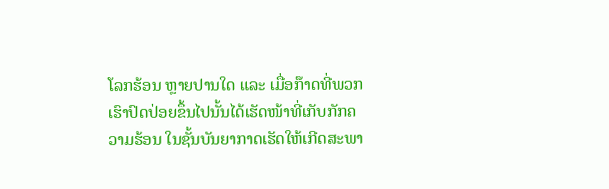ໂລກຮ້ອນ ຫຼາຍປານໃດ ແລະ ເມື່ອກ໊າດທີ່ພວກເຮົາປົດປ່ອຍຂຶ້ນໄປນັ້ນໄດ້ເຮັດໜ້າທີ່ເກັບກັກຄວາມຮ້ອນ ໃນຊັ້ນບັນຍາກາດເຮັດໃຫ້ເກີດສະພາ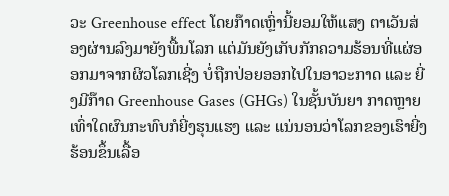ວະ Greenhouse effect ໂດຍກ໊າດເຫຼົ່ານີ້ຍອມໃຫ້ແສງ ຕາເວັນສ່ອງຜ່ານລົງມາຍັງພື້ນໂລກ ແຕ່ມັນຍັງເກັບກັກຄວາມຮ້ອນທີ່ແຜ່ອອກມາຈາກຜິວໂລກເຊີ່ງ ບໍ່ຖືກປ່ອຍອອກໄປໃນອາວະກາດ ແລະ ຍີ່ງມີກ໊າດ Greenhouse Gases (GHGs) ໃນຊັ້ນບັນຍາ ກາດຫຼາຍເທົ່າໃດຜົນກະທົບກໍຍີ່ງຮຸນແຮງ ແລະ ແນ່ນອນວ່າໂລກຂອງເຮົາຍີ່ງຮ້ອນຂຶ້ນເລື້ອ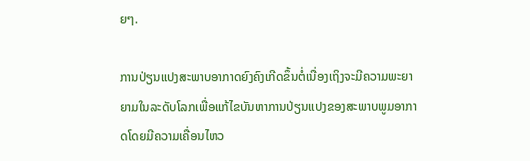ຍໆ.

ການປ່ຽນແປງສະພາບອາກາດຍົງຄົງເກີດຂຶ້ນຕໍ່ເນື່ອງເຖິງຈະມີຄວາມພະຍາຍາມໃນລະດັບໂລກເພື່ອແກ້ໄຂບັນຫາການປ່ຽນແປງຂອງສະພາບພູມອາກາດໂດຍມີຄວາມເຄື່ອນໄຫວ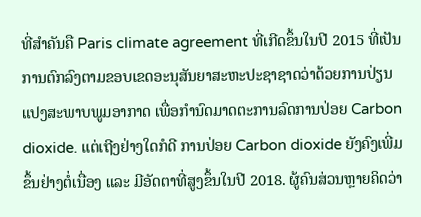ທີ່ສຳຄັນຄື Paris climate agreement ທີ່ເກີດຂຶ້ນໃນປີ 2015 ທີ່ເປັນການຕົກລົງຕາມຂອບເຂດອະນຸສັນຍາສະຫະປະຊາຊາດວ່າດ້ວຍການປ່ຽນແປງສະພາບພູມອາກາດ ເພື່ອກຳນົດມາດຕະການລົດການປ່ອຍ Carbon dioxide. ແຕ່ເຖີງຢ່າງໃດກໍດີ ການປ່ອຍ Carbon dioxide ຍັງຄົງເພີ່ມຂຶ້ນຢ່າງຕໍ່ເນື່ອງ ແລະ ມີອັດຕາທີ່ສູງຂຶ້ນໃນປີ 2018. ຜູ້ຄົນສ່ວນຫຼາຍຄິດວ່າ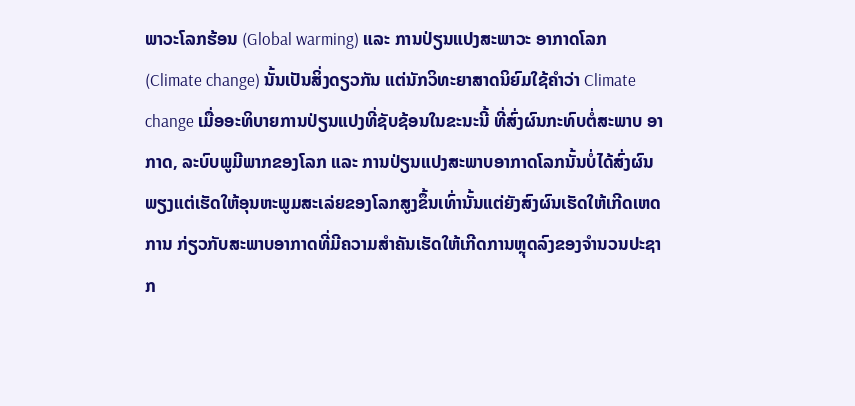ພາວະໂລກຮ້ອນ (Global warming) ແລະ ການປ່ຽນແປງສະພາວະ ອາກາດໂລກ (Climate change) ນັ້ນເປັນສິ່ງດຽວກັນ ແຕ່ນັກວິທະຍາສາດນິຍົມໃຊ້ຄຳວ່າ Climate change ເມື່ອອະທິບາຍການປ່ຽນແປງທີ່ຊັບຊ້ອນໃນຂະນະນີ້ ທີ່ສົ່ງຜົນກະທົບຕໍ່ສະພາບ ອາກາດ, ລະບົບພູມີພາກຂອງໂລກ ແລະ ການປ່ຽນແປງສະພາບອາກາດໂລກນັ້ນບໍ່ໄດ້ສົ່ງຜົນ ພຽງແຕ່ເຮັດໃຫ້ອຸນຫະພູມສະເລ່ຍຂອງໂລກສູງຂຶ້ນເທົ່ານັ້ນແຕ່ຍັງສົງຜົນເຮັດໃຫ້ເກີດເຫດການ ກ່ຽວກັບສະພາບອາກາດທີ່ມີຄວາມສຳຄັນເຮັດໃຫ້ເກີດການຫຼຸດລົງຂອງຈຳນວນປະຊາກ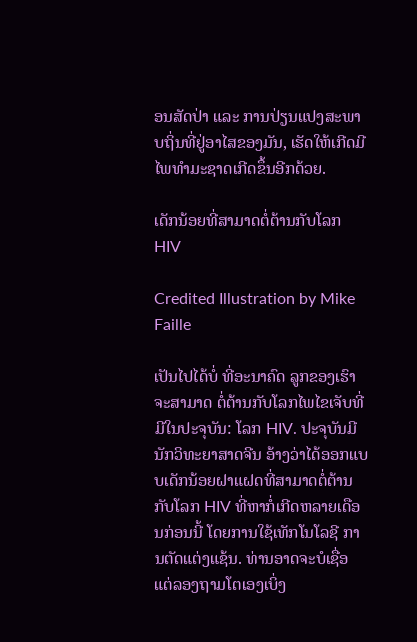ອນສັດປ່າ ແລະ ການປ່ຽນແປງສະພາບຖິ່ນທີ່ຢູ່ອາໄສຂອງມັນ, ເຮັດໃຫ້ເກີດມີໄພທຳມະຊາດເກີດຂຶ້ນອີກດ້ວຍ.

ເດັກນ້ອຍທີ່ສາມາດຕໍ່ຕ້ານກັບໂລກ HIV

Credited Illustration by Mike Faille

ເປັນໄປໄດ້ບໍ່ ທີ່ອະນາຄົດ ລູກຂອງເຮົາຈະສາມາດ ຕໍ່ຕ້ານກັບໂລກໄພໄຂເຈັບທີ່ມີໃນປະຈຸບັນ: ໂລກ HIV. ປະຈຸບັນມີນັກວິທະຍາສາດຈີນ ອ້າງວ່າໄດ້ອອກແບບເດັກນ້ອຍຝາແຝດທີ່ສາມາດຕໍ່ຕ້ານກັບໂລກ HIV ທີ່ຫາກໍ່ເກີດຫລາຍເດືອນກ່ອນນີ້ ໂດຍການໃຊ້ເທັກໂນໂລຊີ ການຕັດແຕ່ງແຊ້ນ. ທ່ານອາດຈະບໍເຊື່ອ ແຕ່ລອງຖາມໂຕເອງເບິ່ງ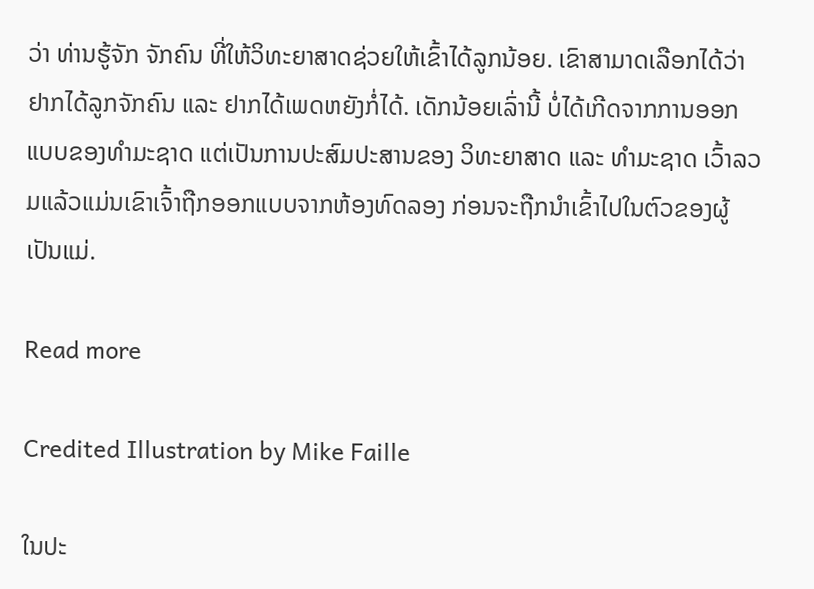ວ່າ ທ່ານຮູ້ຈັກ ຈັກຄົນ ທີ່ໃຫ້ວິທະຍາສາດຊ່ວຍໃຫ້ເຂົ້າໄດ້ລູກນ້ອຍ. ເຂົາສາມາດເລືອກໄດ້ວ່າ ຢາກໄດ້ລູກຈັກຄົນ ແລະ ຢາກໄດ້ເພດຫຍັງກໍ່ໄດ້. ເດັກນ້ອຍເລົ່ານີ້ ບໍ່ໄດ້ເກີດຈາກການອອກແບບຂອງທຳມະຊາດ ແຕ່ເປັນການປະສົມປະສານຂອງ ວິທະຍາສາດ ແລະ ທຳມະຊາດ ເວົ້າລວມແລ້ວແມ່ນເຂົາເຈົ້າຖືກອອກແບບຈາກຫ້ອງທົດລອງ ກ່ອນຈະຖືກນຳເຂົ້າໄປໃນຕົວຂອງຜູ້ເປັນແມ່.

Read more

Credited Illustration by Mike Faille

ໃນປະ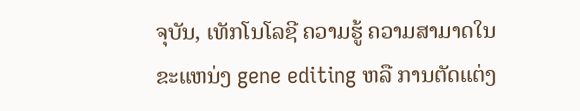ຈຸບັນ, ເທັກໂນໂລຊີ ຄວາມຮູ້ ຄວາມສາມາດໃນຂະແຫນ່ງ gene editing ຫລື ການຕັດແຕ່ງ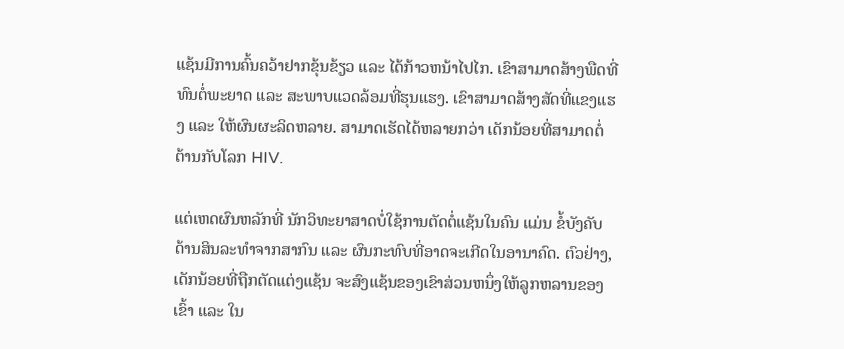ແຊ້ນມີການຄົ້ນຄວ້າຢາກຂຸ້ນຂ້ຽວ ແລະ ໄດ້ກ້າວຫນ້າໄປໄກ. ເຂົາສາມາດສ້າງພືດທີ່ທົນຕໍ່ພະຍາດ ແລະ ສະພາບແວດລ້ອມທີ່ຮຸນແຮງ. ເຂົາສາມາດສ້າງສັດທີ່ແຂງແຮງ ແລະ ໃຫ້ຜົນຜະລິດຫລາຍ. ສາມາດເຮັດໄດ້ຫລາຍກວ່າ ເດັກນ້ອຍທີ່ສາມາດຕໍ່ຕ້ານກັບໂລກ HIV.

ແຕ່ເຫດຜົນຫລັກທີ່ ນັກວິທະຍາສາດບໍ່ໃຊ້ການຕັດຕໍ່ແຊ້ນໃນຄົນ ແມ່ນ ຂໍ້ບັງຄັບດ້ານສິນລະທຳຈາກສາກົນ ແລະ ຜົນກະທົບທີ່ອາດຈະເກີດໃນອານາຄົດ. ຕົວຢ່າງ, ເດັກນ້ອຍທີ່ຖືກຕັດແຕ່ງແຊ້ນ ຈະສົງແຊ້ນຂອງເຂົາສ່ວນຫນຶ່ງໃຫ້ລູກຫລານຂອງເຂົ້າ ແລະ ໃນ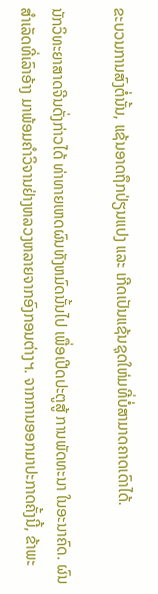ຂະບວນການສົງຕໍ່ນັ້ນ, ແຊ້ນອາດຖຶກປ່ຽນແປງ ແລະ ເກີດເປັນແຊ້ນຊຸດໃຫ່ມທີ່ບໍ່ສາມາດຄາດເດົາໄດ້.

ນັກວິທະຍາສາດຈີນດັ່ງກ່າວໄດ້ ທ່າທາຍເຫດຜົນທັງຫມົດນັ້ນໄປ ເພື່ອເປີດປະຕູສູ້ ການພັດທະນາ ໃນອະນາຄົດ. ຜົນສຳເລັດທີ່ເລົາອ້າງ ມາພ້ອມຄຳວິຈານຢ່າງຫລວງຫລາຍຈາກອົງກອນຕ່າງຯ. ຈາກການອອກມາປະກາດຄັ້ງນີ້, ຂ້າພະ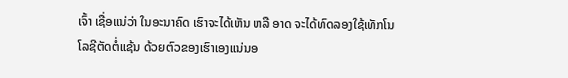ເຈົ້າ ເຊື່ອແນ່ວ່າ ໃນອະນາຄົດ ເຮົາຈະໄດ້ເຫັນ ຫລື ອາດ ຈະໄດ້ທົດລອງໃຊ້ເທັກໂນໂລຊີຕັດຕໍ່ແຊ້ນ ດ້ວຍຕົວຂອງເຮົາເອງແນ່ນອ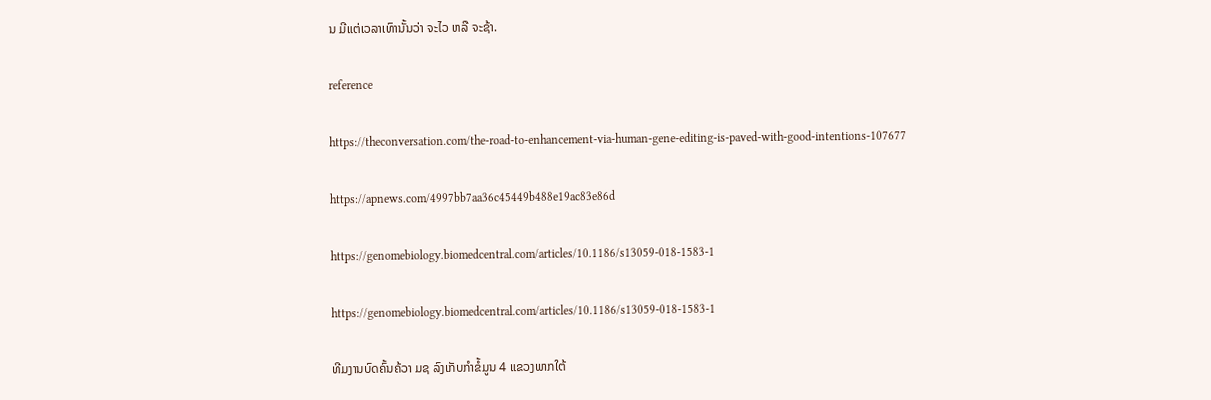ນ ມີແຕ່ເວລາເທົານັ້ນວ່າ ຈະໄວ ຫລື ຈະຊ້າ.

reference

https://theconversation.com/the-road-to-enhancement-via-human-gene-editing-is-paved-with-good-intentions-107677

https://apnews.com/4997bb7aa36c45449b488e19ac83e86d

https://genomebiology.biomedcentral.com/articles/10.1186/s13059-018-1583-1

https://genomebiology.biomedcentral.com/articles/10.1186/s13059-018-1583-1

ທີມງານບົດຄົ້ນຄ້ວາ ມຊ ລົງເກັບກຳຂໍ້ມູນ 4 ແຂວງພາກໃຕ້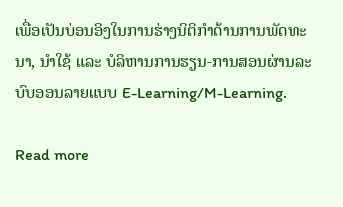ເພື່ອເປັນບ່ອນອິງໃນການຮ່າງນິຕິກຳດ້ານການພັດທະນາ, ນຳໃຊ້ ແລະ ບໍລິຫານການຮຽນ-ການສອນຜ່ານລະບົບອອນລາຍແບບ E-Learning/M-Learning.

Read more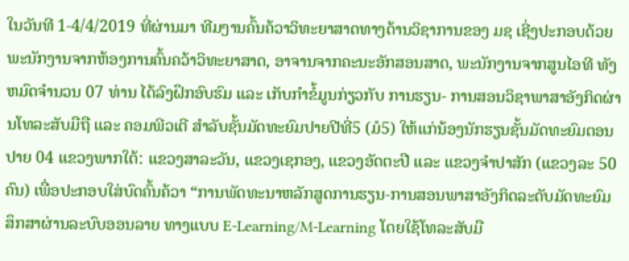ໃນວັນທີ 1-4/4/2019 ທີ່ຜ່ານມາ ທີມງານຄົ້ນຄ້ວາວິທະຍາສາດທາງດ້ານວິຊາການຂອງ ມຊ ເຊີ່ງປະກອບດ້ວຍ ພະນັກງານຈາກຫ້ອງການຄົ້ນຄວ້າວິທະຍາສາດ, ອາຈານຈາກຄະນະອັກສອນສາດ, ພະນັກງານຈາກສູນໄອທີ ທັງຫມົດຈຳນວນ 07 ທ່ານ ໄດ້ລົງຝຶກອົບຮົມ ແລະ ເກັບກຳຂໍ້ມູນກ່ຽວກັບ ການຮຽນ- ການສອນວິຊາພາສາອັງກິດຜ່ານໂທລະສັບມືຖື ແລະ ຄອມພີວເຕີ ສຳລັບຊັ້ນມັດທະຍົມປາຍປີທີ່5 (ມໍ5) ໃຫ້ແກ່ນ້ອງນັກຮຽນຊັ້ນມັດທະຍົມຕອນປາຍ 04 ແຂວງພາກໃຕ້: ແຂວງສາລະວັນ, ແຂວງເຊກອງ, ແຂວງອັດຕະປື ແລະ ແຂວງຈຳປາສັກ (ແຂວງລະ 50 ຄົນ) ເພື່ອປະກອບໃສ່ບົດຄົ້ນຄ້ວາ “ການພັດທະນາຫລັກສູດການຮຽນ-ການສອນພາສາອັງກິດລະດັບມັດທະຍົມສຶກສາຜ່ານລະບົບອອນລາຍ ທາງແບບ E-Learning/M-Learning ໂດຍໃຊ້ໂທລະສັບມື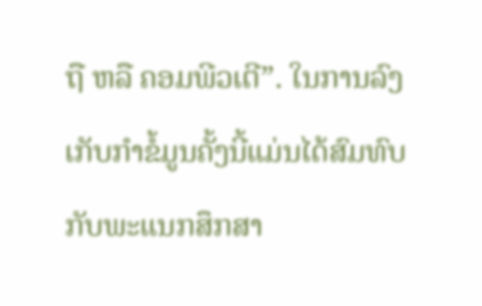ຖື ຫລື ຄອມພີວເຕີ”. ໃນການລົງເກັບກຳຂໍ້ມູນຄັ້ງນີ້ແມ່ນໄດ້ສົມທົບກັບພະແນກສຶກສາ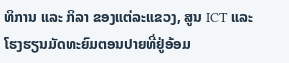ທິການ ແລະ ກິລາ ຂອງແຕ່ລະແຂວງ, ສູນ ICT ແລະ ໂຮງຮຽນມັດທະຍົມຕອນປາຍທີ່ຢູ່ອ້ອມ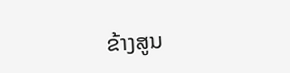ຂ້າງສູນ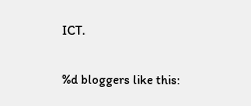ICT.

%d bloggers like this: